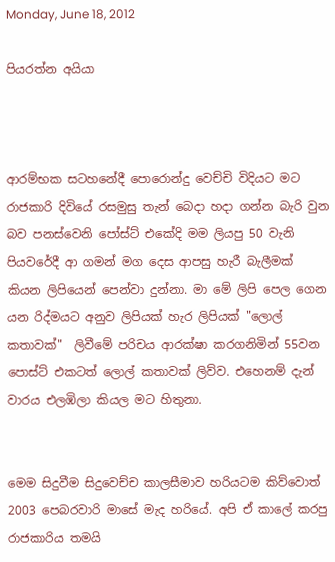Monday, June 18, 2012

පියරත්න අයියා



ආරම්භක සටහනේදී පොරොන්දු වෙච්චි විදියට මට රාජකාරි දිවියේ රසමුසු තැන් බෙදා හදා ගන්න බැරි වුන බව පනස්වෙනි පෝස්ට් එකේදි මම ලියපු 50 වැනි පියවරේදී ආ ගමන් මග දෙස ආපසු හැරී බැලීමක් කියන ලිපියෙන් පෙන්වා දුන්නා. මා මේ ලිපි පෙල ගෙන යන රිද්මයට අනුව ලිපියක් හැර ලිපියක් "ලොල් කතාවක්"  ලිවීමේ පරිචය ආරක්ෂා කරගනිමින් 55වන පොස්ට් එකටත් ලොල් කතාවක් ලිව්ව. එහෙනම් දැන් වාරය එලඹිලා කියල මට හිතුනා.


මෙම සිදුවීම සිදුවෙච්ච කාලසීමාව හරියටම කිව්වොත් 2003 පෙබරවාරි මාසේ මැද හරියේ. අපි ඒ කාලේ කරපු රාජකාරිය තමයි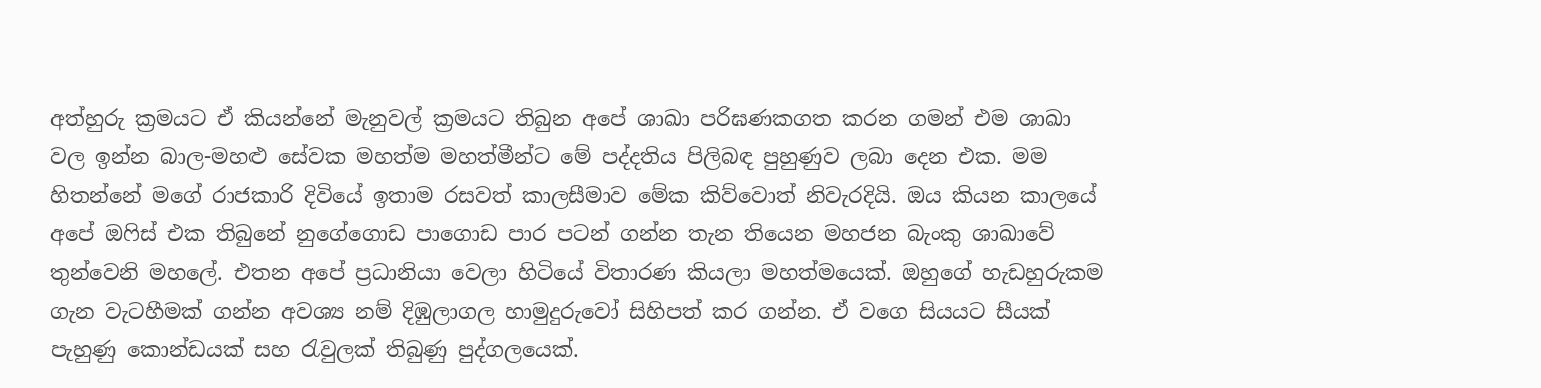අත්හුරු ක්‍රමයට ඒ කියන්නේ මැනුවල් ක්‍රමයට තිබුන අපේ ශාඛා පරිඝණකගත කරන ගමන් එම ශාඛා වල ඉන්න බාල-මහළු සේවක මහත්ම මහත්මීන්ට මේ පද්දතිය පිලිබඳ පුහුණුව ලබා දෙන එක. මම හිතන්නේ මගේ රාජකාරි දිවියේ ඉතාම රසවත් කාලසීමාව මේක කිව්වොත් නිවැරදියි. ඔය කියන කාලයේ අපේ ඔෆිස් එක තිබුනේ නුගේගොඩ පාගොඩ පාර පටන් ගන්න තැන තියෙන මහජන බැංකු ශාඛාවේ තුන්වෙනි මහලේ. එතන අපේ ප්‍රධානියා වෙලා හිටියේ විතාරණ කියලා මහත්මයෙක්. ඔහුගේ හැඩහුරුකම ගැන වැටහීමක් ගන්න අවශ්‍ය නම් දිඹුලාගල හාමුදුරුවෝ සිහිපත් කර ගන්න. ඒ වගෙ සියයට සීයක් පැහුණු කොන්ඩයක් සහ රැවුලක් තිබුණු පුද්ගලයෙක්.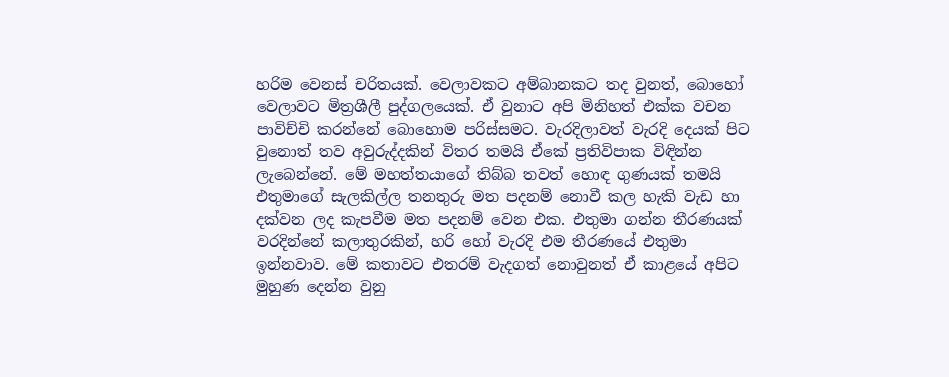හරිම වෙනස් චරිතයක්. වෙලාවකට අම්බානකට තද වුනත්, බොහෝ වෙලාවට මිත්‍රශීලී පුද්ගලයෙක්. ඒ වුනාට අපි මිනිහත් එක්ක වචන පාවිච්චි කරන්නේ බොහොම පරිස්සමට. වැරදිලාවත් වැරදි දෙයක් පිට වුනොත් තව අවුරුද්දකින් විතර තමයි ඒකේ ප්‍රතිවිපාක විඳින්න ලැබෙන්නේ. මේ මහත්තයාගේ තිබ්බ තවත් හොඳ ගුණයක් තමයි එතුමාගේ සැලකිල්ල තනතුරු මත පදනම් නොවී කල හැකි වැඩ හා දක්වන ලද කැපවීම මත පදනම් වෙන එක. එතුමා ගන්න තීරණයක් වරදින්නේ කලාතුරකින්, හරි හෝ වැරදි එම තීරණයේ එතුමා ඉන්නවාව. මේ කතාවට එතරම් වැදගත් නොවුනත් ඒ කාළයේ අපිට මුහුණ දෙන්න වුනු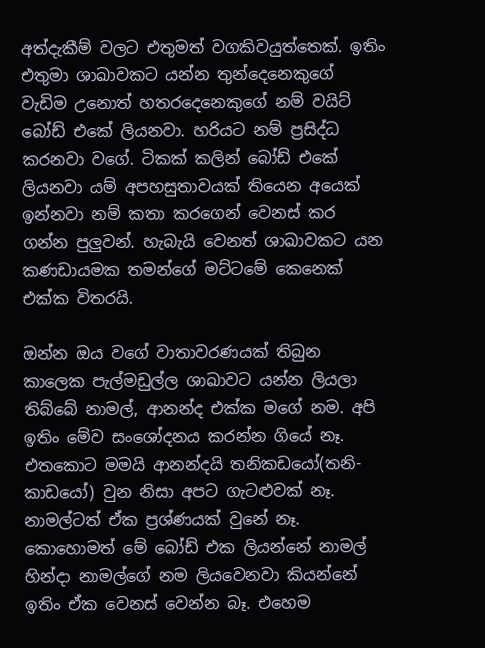අත්දැකීම් වලට එතුමත් වගකිවයුත්තෙක්. ඉතිං එතුමා ශාඛාවකට යන්න තුන්දෙනෙකුගේ වැඩිම උනොත් හතරදෙනෙකුගේ නම් වයිට් බෝඩ් එකේ ලියනවා. හරියට නම් ප්‍රසිද්ධ කරනවා වගේ. ටිකක් කලින් බෝඩ් එකේ ලියනවා යම් අපහසුතාවයක් තියෙන අයෙක් ඉන්නවා නම් කතා කරගෙන් වෙනස් කර ගන්න පුලුවන්. හැබැයි වෙනත් ශාඛාවකට යන කණඩායමක තමන්ගේ මට්ටමේ කෙනෙක් එක්ක විතරයි.

ඔන්න ඔය වගේ වාතාවරණයක් තිබුන කාලෙක පැල්මඩුල්ල ශාඛාවට යන්න ලියලා තිබ්බේ නාමල්, ආනන්ද එක්ක මගේ නම. අපි ඉතිං මේව සංශෝදනය කරන්න ගියේ නෑ. එතකොට මමයි ආනන්දයි තනිකඩයෝ(තනි-කාඩයෝ) වුන නිසා අපට ගැටළුවක් නෑ. නාමල්ටත් ඒක ප්‍රශ්ණයක් වුනේ නෑ. කොහොමත් මේ බෝඩ් එක ලියන්නේ නාමල් හින්දා නාමල්ගේ නම ලියවෙනවා කියන්නේ ඉතිං ඒක වෙනස් වෙන්න බෑ. එහෙම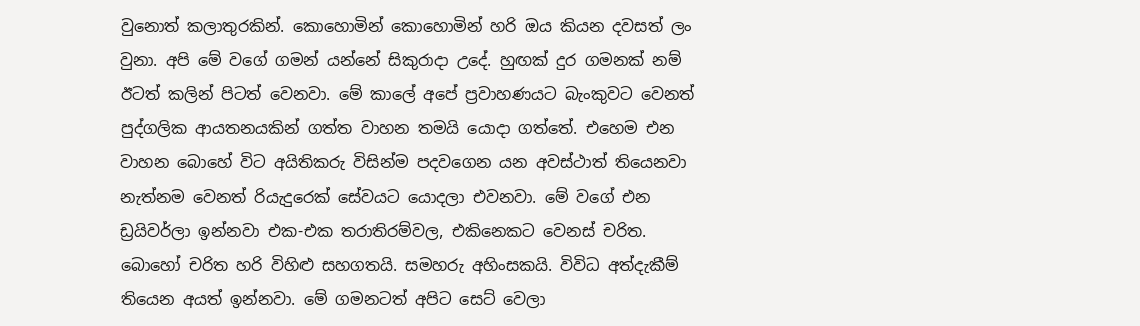වුනොත් කලාතුරකින්. කොහොමින් කොහොමින් හරි ඔය කියන දවසත් ලං වුනා. අපි මේ වගේ ගමන් යන්නේ සිකුරාදා උදේ. හුඟක් දුර ගමනක් නම් ඊටත් කලින් පිටත් වෙනවා. මේ කාලේ අපේ ප්‍රවාහණයට බැංකුවට වෙනත් පුද්ගලික ආයතනයකින් ගත්ත වාහන තමයි යොදා ගත්තේ. එහෙම එන වාහන බොහේ විට අයිතිකරු විසින්ම පදවගෙන යන අවස්ථාත් තියෙනවා නැත්නම වෙනත් රියැදුරෙක් සේවයට යොදලා එවනවා. මේ වගේ එන ඩ්‍රයිවර්ලා ඉන්නවා එක-එක තරාතිරම්වල, එකිනෙකට වෙනස් චරිත. බොහෝ චරිත හරි විහිළු සහගතයි. සමහරු අහිංසකයි. විවිධ අත්දැකීම් තියෙන අයත් ඉන්නවා. මේ ගමනටත් අපිට සෙට් වෙලා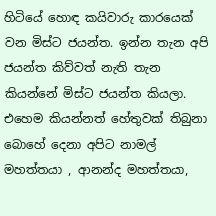හිටියේ හොඳ කයිවාරු කාරයෙක් වන මිස්ට ජයන්ත. ඉන්න තැන අපි ජයන්ත කිව්වත් නැති තැන කියන්නේ මිස්ට ජයන්ත කියලා. එහෙම කියන්නත් හේතුවක් තිබුනා බොහේ දෙනා අපිට නාමල් මහත්තයා , ආනන්ද මහත්තයා,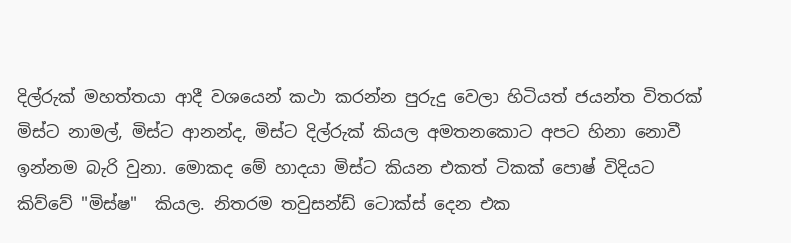දිල්රුක් මහත්තයා ආදී වශයෙන් කථා කරන්න පුරුදු වෙලා හිටියත් ජයන්ත විතරක් මිස්ට නාමල්, මිස්ට ආනන්ද, මිස්ට දිල්රුක් කියල අමතනකොට අපට හිනා නොවී ඉන්නම බැරි වුනා. මොකද මේ හාදයා මිස්ට කියන එකත් ටිකක් පොෂ් විදියට කිව්වේ "මිස්ෂ"  කියල. නිතරම තවුසන්ඩ් ටොක්ස් දෙන එක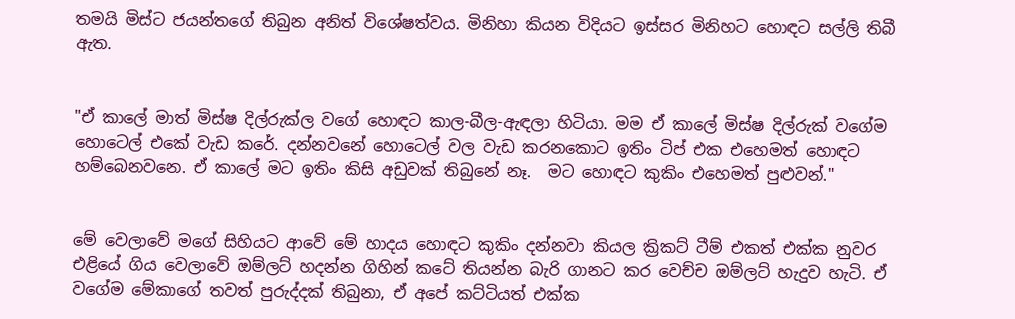තමයි මිස්ට ජයන්තගේ තිබුන අනිත් විශේෂත්වය. මිනිහා කියන විදියට ඉස්සර මිනිහට හොඳට සල්ලි තිබී ඇත.


"ඒ කාලේ මාත් මිස්ෂ දිල්රුක්ල වගේ හොඳට කාල-බීල-ඇඳලා හිටියා. මම ඒ කාලේ මිස්ෂ දිල්රුක් වගේම හොටෙල් එකේ වැඩ කරේ. දන්නවනේ හොටෙල් වල වැඩ කරනකොට ඉතිං ටිප් එක එහෙමත් හොඳට හම්බෙනවනෙ. ඒ කාලේ මට ඉතිං කිසි අඩුවක් තිබුනේ නෑ.  මට හොඳට කුකිං එහෙමත් පුළුවන්."


මේ වෙලාවේ මගේ සිහියට ආවේ මේ හාදය හොඳට කුකිං දන්නවා කියල ක්‍රිකට් ටීම් එකත් එක්ක නුවර එළියේ ගිය වෙලාවේ ඔම්ලට් හදන්න ගිහින් කටේ තියන්න බැරි ගානට කර වෙච්ච ඔම්ලට් හැදුව හැටි. ඒ වගේම මේකාගේ තවත් පුරුද්දක් තිබුනා, ඒ අපේ කට්ටියත් එක්ක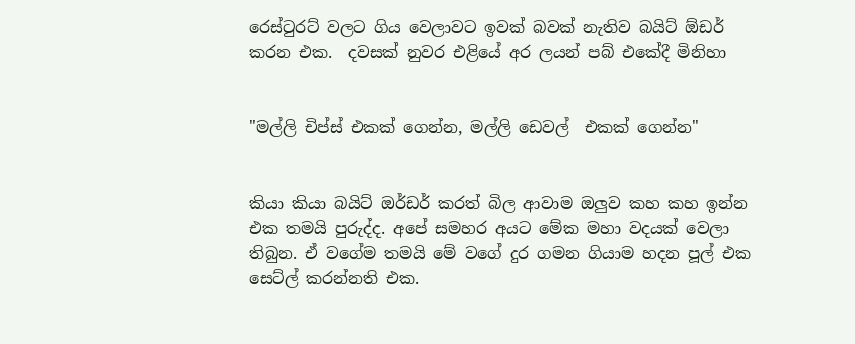රෙස්ටුරට් වලට ගිය වෙලාවට ඉවක් බවක් නැතිව බයිට් ඕඩර් කරන එක.  දවසක් නුවර එළියේ අර ලයන් පබ් එකේදී මිනිහා


"මල්ලි චිප්ස් එකක් ගෙන්න, මල්ලි ඩෙවල්  එකක් ගෙන්න"


කියා කියා බයිට් ඔර්ඩර් කරත් බිල ආවාම ඔලුව කහ කහ ඉන්න එක තමයි පුරුද්ද. අපේ සමහර අයට මේක මහා වදයක් වෙලා තිබුන. ඒ වගේම තමයි මේ වගේ දුර ගමන ගියාම හදන පූල් එක සෙට්ල් කරන්නති එක.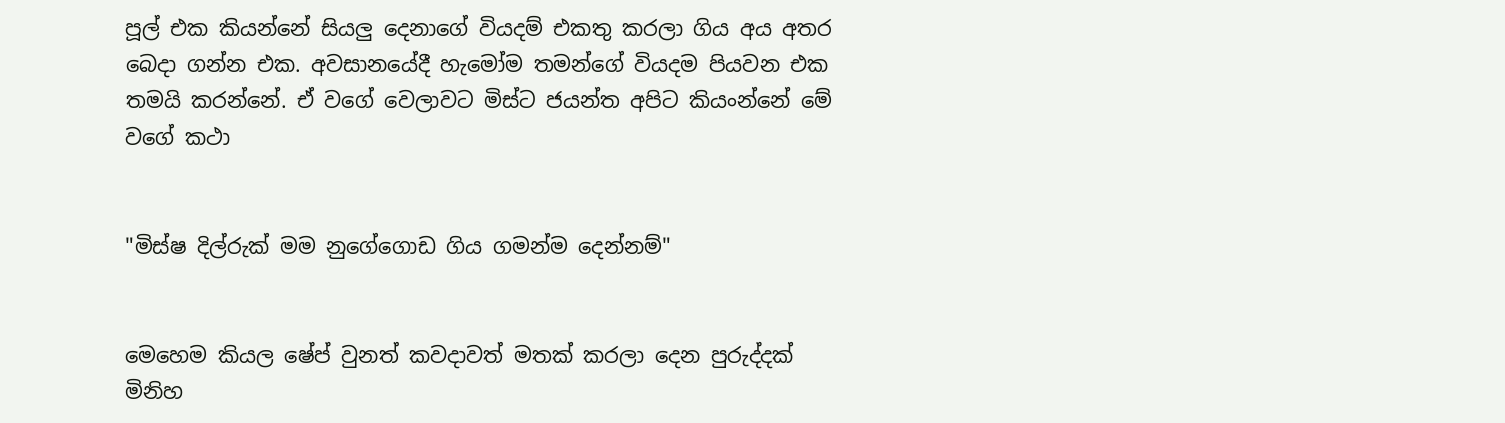පූල් එක කියන්නේ සියලු දෙනාගේ වියදම් එකතු කරලා ගිය අය අතර බෙදා ගන්න එක. අවසානයේදී හැමෝම තමන්ගේ වියදම පියවන එක තමයි කරන්නේ. ඒ වගේ වෙලාවට මිස්ට ජයන්ත අපිට කියංන්නේ මේ වගේ කථා


"මිස්ෂ දිල්රුක් මම නුගේගොඩ ගිය ගමන්ම දෙන්නම්"


මෙහෙම කියල ෂේප් වුනත් කවදාවත් මතක් කරලා දෙන පුරුද්දක් මිනිහ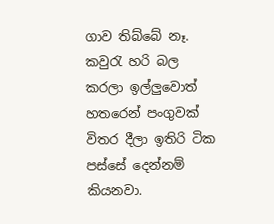ගාව තිබ්බේ නෑ. කවුරැ හරි බල කරලා ඉල්ලුවොත් හතරෙන් පංගුවක් විතර දීලා ඉතිරි ටික පස්සේ දෙන්නම් කියනවා.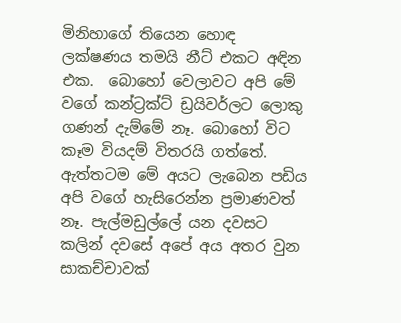මිනිහාගේ තියෙන හොඳ ලක්ෂණය තමයි නීට් එකට අඳින එක.  බොහෝ වෙලාවට අපි මේ වගේ කන්ට්‍රක්ට් ඩ්‍රයිවර්ලට ලොකු ගණන් දැම්මේ නෑ. බොහෝ විට කෑම වියදම් විතරයි ගත්තේ. ඇත්තටම මේ අයට ලැබෙන පඩිය අපි වගේ හැසිරෙන්න ප්‍රමාණවත් නෑ. පැල්මඩුල්ලේ යන දවසට කලින් දවසේ අපේ අය අතර වුන සාකච්චාවක්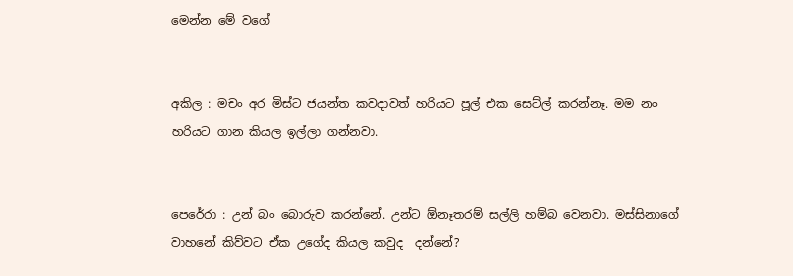මෙන්න මේ වගේ


අකිල : මචං අර මිස්ට ජයන්ත කවදාවත් හරියට පූල් එක සෙට්ල් කරන්නෑ. මම නං  හරියට ගාන කියල ඉල්ලා ගන්නවා.


පෙරේරා : උන් බං බොරුව කරන්නේ. උන්ට ඕනෑතරම් සල්ලි හම්බ වෙනවා. මස්සිනාගේ වාහනේ කිව්වට ඒක උගේද කියල කවුද  දන්නේ?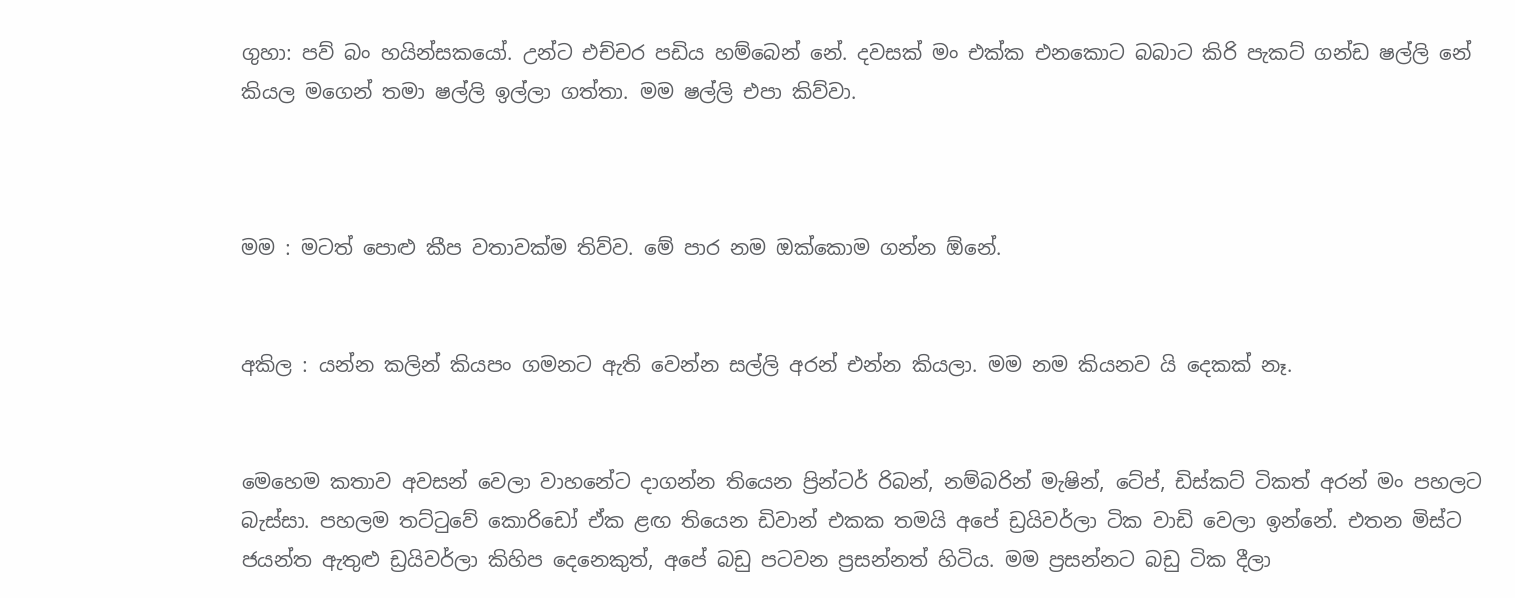ගුහා: පව් බං හයින්සකයෝ. උන්ට එච්චර පඩිය හම්බෙන් නේ. දවසක් මං එක්ක එනකොට බබාට කිරි පැකට් ගන්ඩ ෂල්ලි නේ කියල මගෙන් තමා ෂල්ලි ඉල්ලා ගත්තා. මම ෂල්ලි එපා කිව්වා.



මම : මටත් පොළු කීප වතාවක්ම තිව්ව. මේ පාර නම ඔක්කොම ගන්න ඕනේ.


අකිල : යන්න කලින් කියපං ගමනට ඇති වෙන්න සල්ලි අරන් එන්න කියලා. මම නම කියනව යි දෙකක් නෑ.


මෙහෙම කතාව අවසන් වෙලා වාහනේට දාගන්න තියෙන ප්‍රින්ටර් රිබන්, නම්බරින් මැෂින්, ටේප්, ඩිස්කට් ටිකත් අරන් මං පහලට බැස්සා. පහලම තට්ටුවේ කොරිඩෝ ඒක ළඟ තියෙන ඩිවාන් එකක තමයි අපේ ඩ්‍රයිවර්ලා ටික වාඩි වෙලා ඉන්නේ. එතන මිස්ට ජයන්ත ඇතුළු ඩ්‍රයිවර්ලා කිහිප දෙනෙකුත්, අපේ බඩු පටවන ප්‍රසන්නත් හිටිය. මම ප්‍රසන්නට බඩු ටික දීලා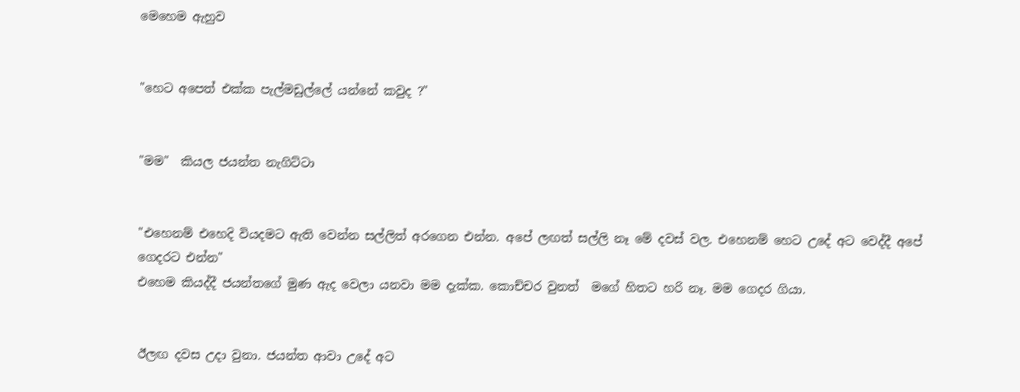මෙහෙම ඇහුව


"හෙට අපෙත් එක්ක පැල්මඩුල්ලේ යන්නේ කවුද ?"


"මම"  කියල ජයන්ත නැගිට්ටා


"එහෙනම් එහෙදි වියදමට ඇති වෙන්න සල්ලිත් අරගෙන එන්න. අපේ ලඟත් සල්ලි නෑ මේ දවස් වල. එහෙනම් හෙට උදේ අට වෙද්දී අපේ ගෙදරට එන්න"
එහෙම කියද්දී ජයන්තගේ මුණ ඇද වෙලා යනවා මම දැක්ක. කොච්චර වුනත්  මගේ හිතට හරි නෑ. මම ගෙදර ගියා.


ඊලඟ දවස උදා වුනා. ජයන්ත ආවා උදේ අට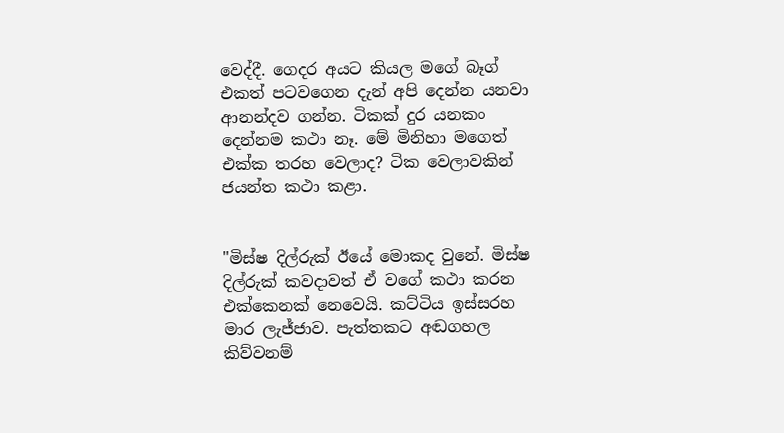වෙද්දී. ගෙදර අයට කියල මගේ බෑග් එකත් පටවගෙන දැන් අපි දෙන්න යනවා ආනන්දව ගන්න. ටිකක් දුර යනකං දෙන්නම කථා නෑ. මේ මිනිහා මගෙත් එක්ක තරහ වෙලාද? ටික වෙලාවකින් ජයන්ත කථා කළා.


"මිස්ෂ දිල්රුක් ඊයේ මොකද වුනේ. මිස්ෂ දිල්රුක් කවදාවත් ඒ වගේ කථා කරන එක්කෙනක් නෙවෙයි. කට්ටිය ඉස්සරහ මාර ලැජ්ජාව. පැත්තකට අඬගහල කිව්වනම්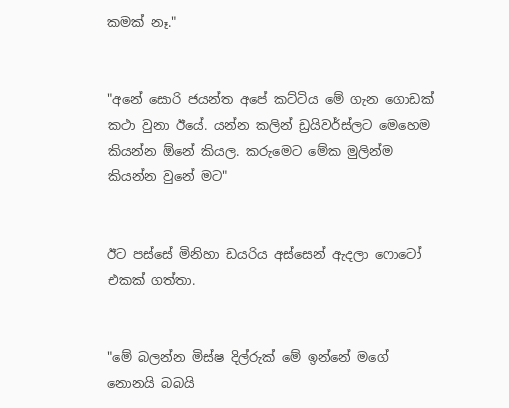කමක් නෑ."


"අනේ සොරි ජයන්ත අපේ කට්ටිය මේ ගැන ගොඩක් කථා වුනා ඊයේ. යන්න කලින් ඩ්‍රයිවර්ස්ලට මෙහෙම කියන්න ඕනේ කියල. කරුමෙට මේක මුලින්ම කියන්න වුනේ මට"


ඊට පස්සේ මිනිහා ඩයරිය අස්සෙන් ඇදලා ෆොටෝ එකක් ගත්තා.


"මේ බලන්න මිස්ෂ දිල්රුක් මේ ඉන්නේ මගේ නොනයි බබයි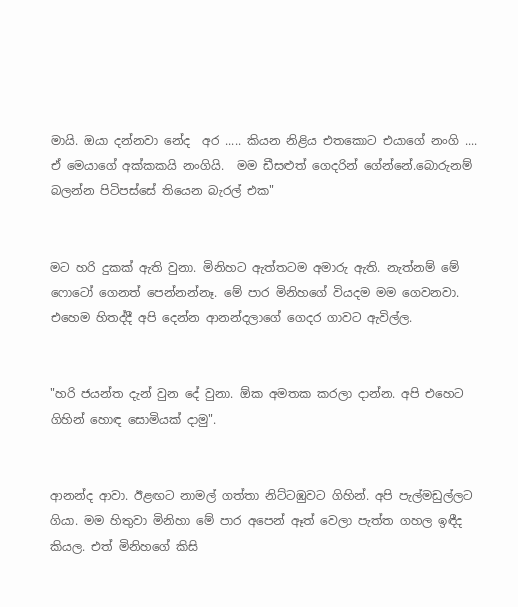මායි. ඔයා දන්නවා නේද  අර ..... කියන නිළිය එතකොට එයාගේ නංගි .... ඒ මෙයාගේ අක්කකයි නංගියි.  මම ඩීසළුත් ගෙදරින් ගේන්නේ.බොරුනම් බලන්න පිටිපස්සේ තියෙන බැරල් එක"


මට හරි දුකක් ඇති වුනා. මිනිහට ඇත්තටම අමාරු ඇති. නැත්නම් මේ ෆොටෝ ගෙනත් පෙන්නන්නෑ. මේ පාර මිනිහගේ වියදම මම ගෙවනවා. එහෙම හිතද්දී අපි දෙන්න ආනන්දලාගේ ගෙදර ගාවට ඇවිල්ල.


"හරි ජයන්ත දැන් වුන දේ වුනා. ඕක අමතක කරලා දාන්න. අපි එහෙට ගිහින් හොඳ සොමියක් දාමු".


ආනන්ද ආවා. ඊළඟට නාමල් ගත්තා නිට්ටඹුවට ගිහින්. අපි පැල්මඩුල්ලට ගියා. මම හිතුවා මිනිහා මේ පාර අපෙන් ඈත් වෙලා පැත්ත ගහල ඉඳීද කියල. එත් මිනිහගේ කිසි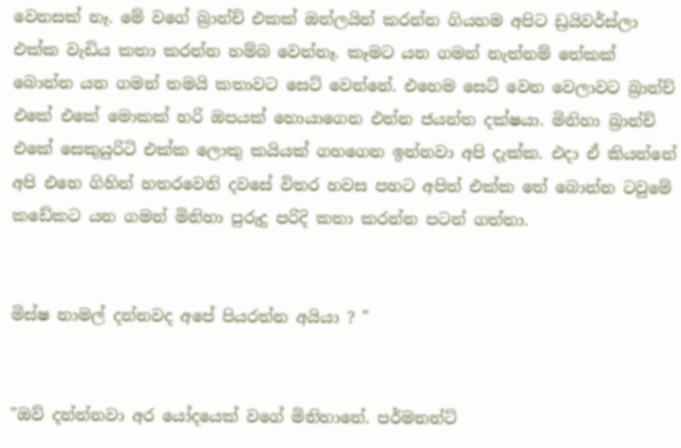වෙනසක් නෑ. මේ වගේ බ්‍රාන්ච් එකක් ඔන්ලයින් කරන්න ගියහම අපිට ඩ්‍රයිවර්ස්ලා එක්ක වැඩිය කතා කරන්න හම්බ වෙන්නෑ. කෑමට යන ගමන් නැත්නම් තේකක් බොන්න යන ගමන් තමයි කතාවට සෙට් වෙන්නේ. එහෙම සෙට් වෙන වෙලාවට බ්‍රාන්ච් එකේ එකේ මොකක් හරි ඔපයක්‌ හොයාගෙන එන්න ජයන්ත දක්ෂයා. මිනිහා බ්‍රාන්ච් එකේ සෙකුයුරිටි එක්ක ලොකු කයියක් ගහගෙන ඉන්නවා අපි දැක්ක. එදා ඒ කියන්නේ අපි එහෙ ගිහින් හතරවෙනි දවසේ විතර හවස පහට අපිත් එක්ක තේ බොන්න ටවුමේ කඩේකට යන ගමන් මිනිහා පුරුදු පරිදි කතා කරන්න පටන් ගත්තා.


මිස්ෂ නාමල් දන්නවද අපේ පියරත්න අයියා ? "


"ඔව් දන්න්නවා අර යෝදයෙක් වගේ මිනිහානේ. පර්මනන්ට්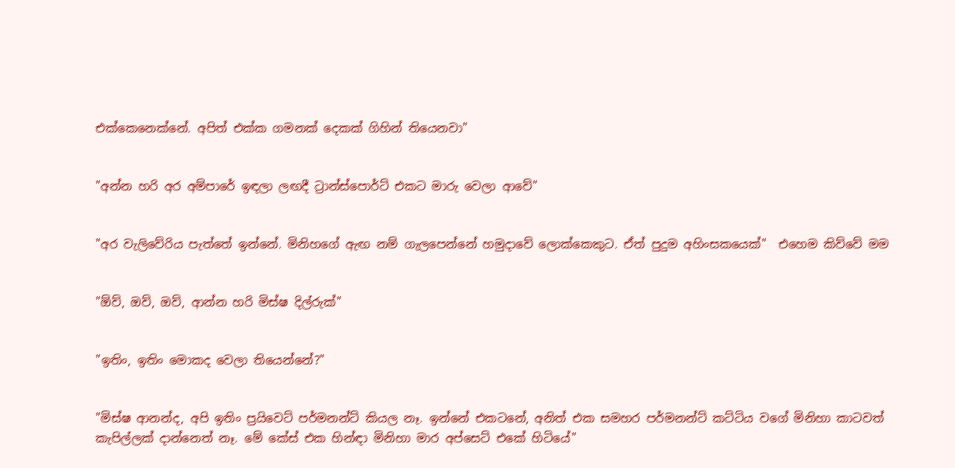එක්කෙනෙක්නේ. අපිත් එක්ක ගමනක් දෙකක් ගිහින් තියෙනවා"


"අන්න හරි අර අම්පාරේ ඉඳලා ලඟදී ට්‍රාන්ස්පොර්ට් එකට මාරු වෙලා ආවේ"


"අර වැලිවේරිය පැත්තේ ඉන්නේ. මිනිහගේ ඇඟ නම් ගැලපෙන්නේ හමුදාවේ ලොක්කෙකුට. ඒත් පුදුම අහිංසකයෙක්"  එහෙම කිව්වේ මම


"ඕව්, ඔව්, ඔව්, ආන්න හරි මිස්ෂ දිල්රුක්"


"ඉතිං, ඉතිං මොකද වෙලා තියෙන්නේ?"


"මිස්ෂ ආනන්ද, අපි ඉතිං ප්‍රයිවෙට් පර්මනන්ට් කියල නෑ. ඉන්නේ එකටනේ, අනිත් එක සමහර පර්මනන්ට් කට්ටිය වගේ මිනිහා කාටවත් කැපිල්ලක් දාන්නෙත් නෑ. මේ කේස් එක හින්ඳා මිනිහා මාර අප්සෙට් එකේ හිටියේ"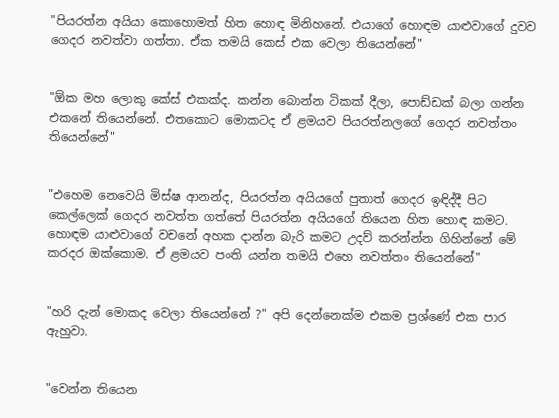"පියරත්න අයියා කොහොමත් හිත හොඳ මිනිහනේ. එයාගේ හොඳම යාළුවාගේ දුවව ගෙදර නවත්වා ගත්තා. ඒක තමයි කෙස් එක වෙලා තියෙන්නේ"


"ඕක මහ ලොකු කේස් එකක්ද. කන්න බොන්න ටිකක් දීලා, පොඩ්ඩක් බලා ගන්න එකනේ තියෙන්නේ. එතකොට මොකටද ඒ ළමයව පියරත්නලගේ ගෙදර නවත්තං තියෙන්නේ"


"එහෙම නෙවෙයි මිස්ෂ ආනන්ද, පියරත්න අයියගේ පුතාත් ගෙදර ඉඳිද්දී පිට කෙල්ලෙක් ගෙදර නවත්ත ගත්තේ පියරත්න අයියගේ තියෙන හිත හොඳ කමට. හොඳම යාළුවාගේ වචනේ අහක දාන්න බැරි කමට උදව් කරන්න්න ගිහින්නේ මේ කරදර ඔක්කොම. ඒ ළමයව පංති යන්න තමයි එහෙ නවත්තං තියෙන්නේ"


"හරි දැන් මොකද වෙලා තියෙන්නේ ?" අපි දෙන්නෙක්ම එකම ප්‍රශ්ණේ එක පාර ඇහුවා.


"වෙන්න තියෙන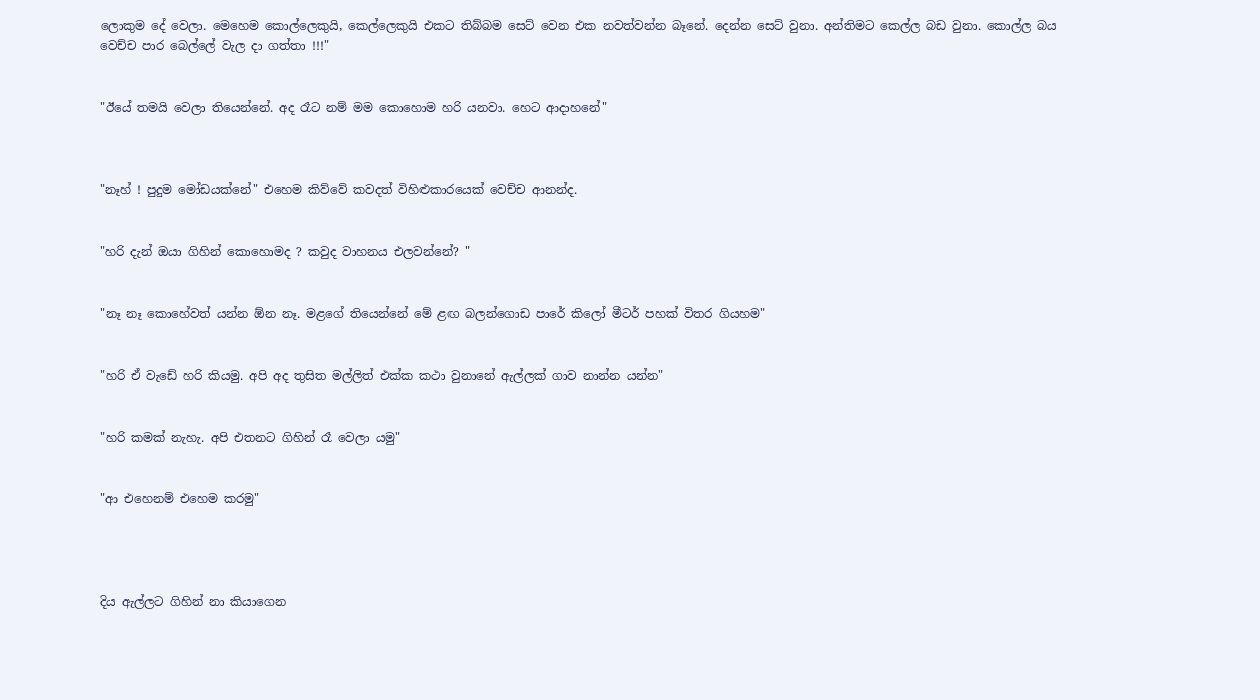ලොකුම දේ වෙලා. මෙහෙම කොල්ලෙකුයි, කෙල්ලෙකුයි එකට තිබ්බම සෙට් වෙන එක නවත්වන්න බෑනේ. දෙන්න සෙට් වුනා. අන්තිමට කෙල්ල බඩ වුනා. කොල්ල බය වෙච්ච පාර බෙල්ලේ වැල දා ගත්තා !!!"


"ඊයේ තමයි වෙලා තියෙන්නේ. අද රෑට නම් මම කොහොම හරි යනවා. හෙට ආදාහනේ"



"නෑහ් ! පුදුම මෝඩයක්නේ" එහෙම කිව්වේ කවදත් විහිළුකාරයෙක් වෙච්ච ආනන්ද.


"හරි දැන් ඔයා ගිහින් කොහොමද ? කවුද වාහනය එලවන්නේ? "


"නෑ නෑ කොහේවත් යන්න ඕන නෑ. මළගේ තියෙන්නේ මේ ළඟ බලන්ගොඩ පාරේ කිලෝ මීටර් පහක් විතර ගියහම"


"හරි ඒ වැඩේ හරි කියමු. අපි අද තුසිත මල්ලිත් එක්ක කථා වුනානේ ඇල්ලක් ගාව නාන්න යන්න"


"හරි කමක් නැහැ. අපි එතනට ගිහින් රෑ වෙලා යමු"


"ආ එහෙනම් එහෙම කරමු"




දිය ඇල්ලට ගිහින් නා කියාගෙන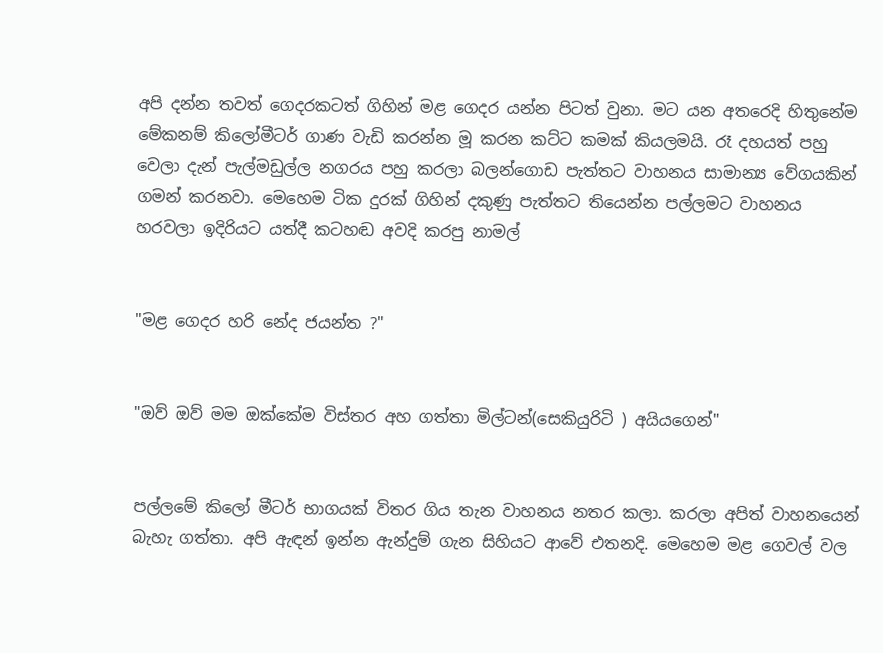අපි දන්න තවත් ගෙදරකටත් ගිහින් මළ ගෙදර යන්න පිටත් වුනා. මට යන අතරෙදි හිතුනේම මේකනම් කිලෝමීටර් ගාණ වැඩි කරන්න මූ කරන කට්ට කමක් කියලමයි. රෑ දහයත් පහු වෙලා දැන් පැල්මඩුල්ල නගරය පහු කරලා බලන්ගොඩ පැත්තට වාහනය සාමාන්‍ය වේගයකින් ගමන් කරනවා. මෙහෙම ටික දුරක් ගිහින් දකුණු පැත්තට තියෙන්න පල්ලමට වාහනය හරවලා ඉදිරියට යත්දී කටහඬ අවදි කරපු නාමල්


"මළ ගෙදර හරි නේද ජයන්ත ?"


"ඔව් ඔව් මම ඔක්කේම විස්තර අහ ගත්තා මිල්ටන්(සෙකියුරිටි ) අයියගෙන්"


පල්ලමේ කිලෝ මීටර් භාගයක් විතර ගිය තැන වාහනය නතර කලා. කරලා අපිත් වාහනයෙන් බැහැ ගත්තා. අපි ඇඳන් ඉන්න ඇන්දුම් ගැන සිහියට ආවේ එතනදි. මෙහෙම මළ ගෙවල් වල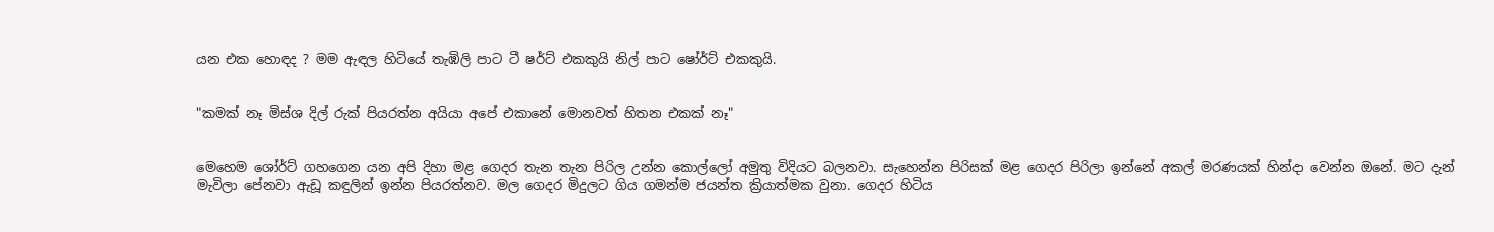යන එක හොඳද ? මම ඇඳල හිටියේ තැඹිලි පාට ටී ෂර්ට් එකකුයි නිල් පාට ෂෝර්ට් එකකුයි.


"කමක් නෑ මිස්ශ දිල් රුක් පියරත්න අයියා අපේ එකානේ මොනවත් හිතන එකක් නෑ"


මෙහෙම ශෝර්ට් ගහගෙන යන අපි දිහා මළ ගෙදර තැන තැන පිරිල උන්න කොල්ලෝ අමුතු විදියට බලනවා. සැහෙන්න පිරිසක් මළ ගෙදර පිරිලා ඉන්නේ අකල් මරණයක් හින්දා වෙන්න ඔනේ. මට දැන් මැවිලා පේනවා ඇඩූ කඳුලින් ඉන්න පියරත්නව. මල ගෙදර මිදුලට ගිය ගමන්ම ජයන්ත ක්‍රියාත්මක වුනා. ගෙදර හිටිය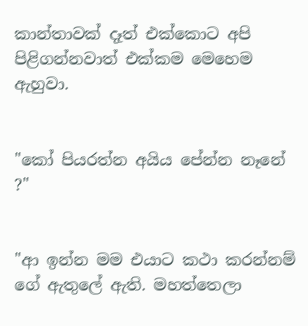කාන්තාවක් දෑත් එක්කොට අපි පිළිගන්නවාත් එක්කම මෙහෙම ඇහුවා.


"කෝ පියරත්න අයිය පේන්න නෑනේ ?"


"ආ ඉන්න මම එයාට කථා කරන්නම් ගේ ඇතුලේ ඇති. මහත්තෙලා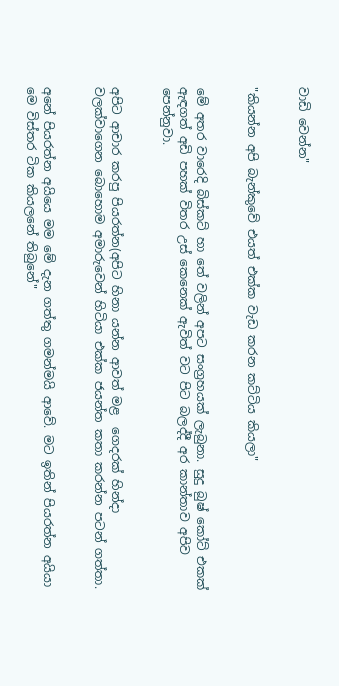වාඩි වෙන්න"


"කියන්න අපි බැන්කුවේ එයත් එක්ක වැඩ කරන කට්ටිය කියලා"


මේ අතර වාරෙදි බිස්කට් හා තේ වලින් අපට සංග්‍රහයක් ලැබුනා. සුදු බුෂ් කෝට් එකක් ඇඳගත් අඩි පහක් විතර උස් කෙනෙක් ඇවිත් වට පිට බලද්දී අර කාන්තාව අපිව පෙන්නුවා.


අපිට ආචාර කරපු පියරත්න(අපිට හිනා යන්න ආවත් මළ  ගෙදරක් හින්දා වලක්වාගෙන බොහොම අමාරුවෙන් හිටියා එක්ක ජයන්ත කතා කරන්න පටන් ගත්තා.


අනේ පියරත්න අයියෙ මම මේ දැන ගත්තු ගමන්මයි ආවේ. මට ඉතින් පියරත්න අයියා මෙ විස්තර ටික කියලනේ තිබුනේ"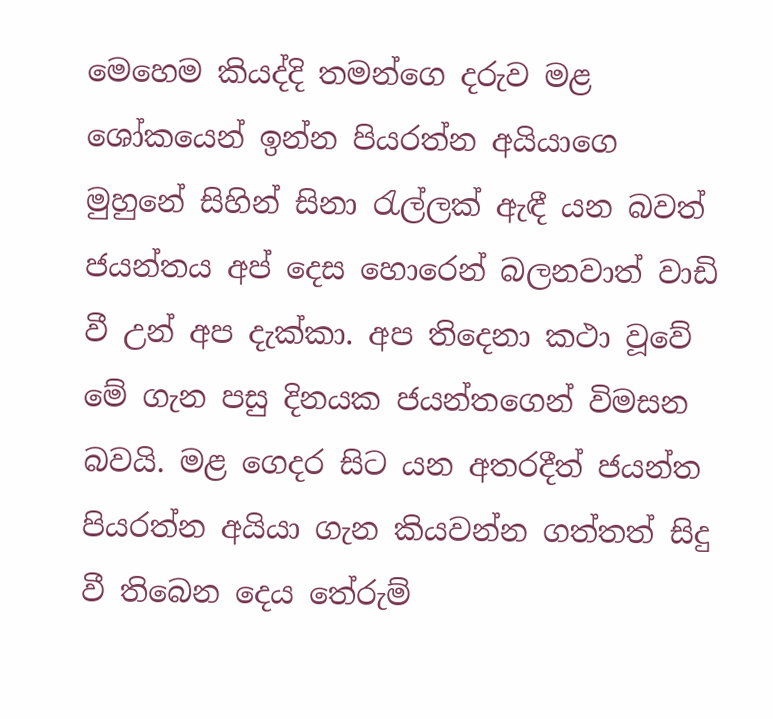මෙහෙම කියද්දි තමන්ගෙ දරුව මළ ශෝකයෙන් ඉන්න පියරත්න අයියාගෙ මුහුනේ සිහින් සිනා රැල්ලක් ඇඳී යන බවත් ජයන්තය අප් දෙස හොරෙන් බලනවාත් වාඩි වී උන් අප දැක්කා. අප තිදෙනා කථා වූවේ මේ ගැන පසු දිනයක ජයන්තගෙන් විමසන බවයි. මළ ගෙදර සිට යන අතරදීත් ජයන්ත පියරත්න අයියා ගැන කියවන්න ගත්තත් සිදු වී තිබෙන දෙය තේරුම්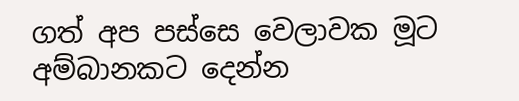ගත් අප පස්සෙ වෙලාවක මූට අම්බානකට දෙන්න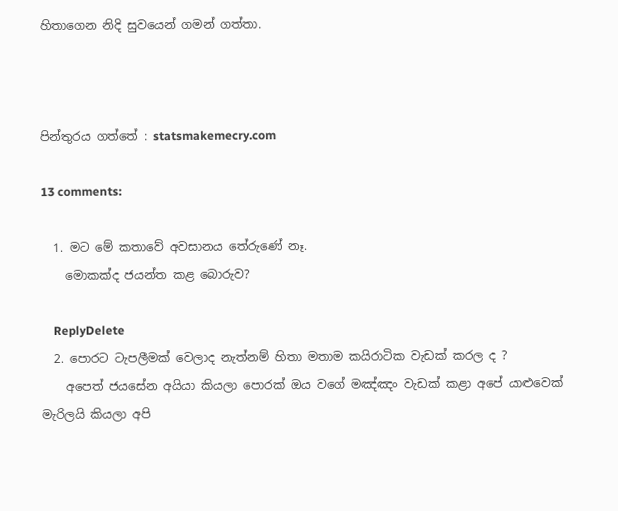හිතාගෙන නිදි සුවයෙන් ගමන් ගත්තා.



පින්තුරය ගත්තේ : statsmakemecry.com

13 comments:

  1. මට මේ කතාවේ අවසානය තේරුණේ නෑ.
    මොකක්ද ජයන්ත කළ බොරුව?

    ReplyDelete
  2. පොරට ටැපලීමක් වෙලාද නැත්නම් හිතා මතාම කයිරාටික වැඩක් කරල ද ?
    අපෙත් ජයසේන අයියා කියලා පොරක් ඔය වගේ මඤ්ඤං වැඩක් කළා අපේ යාළුවෙක් මැරිලයි කියලා අපි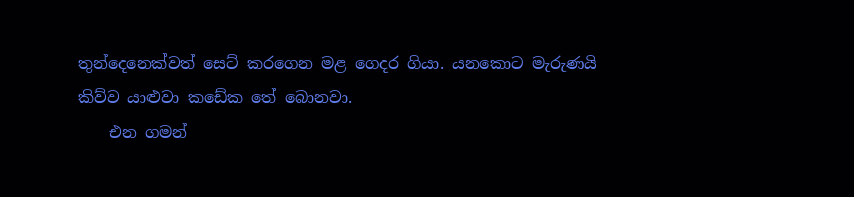තුන්දෙනෙක්වත් සෙට් කරගෙන මළ ගෙදර ගියා. යනකොට මැරුණයි කිව්ව යාළුවා කඩේක තේ බොනවා.
    එන ගමන්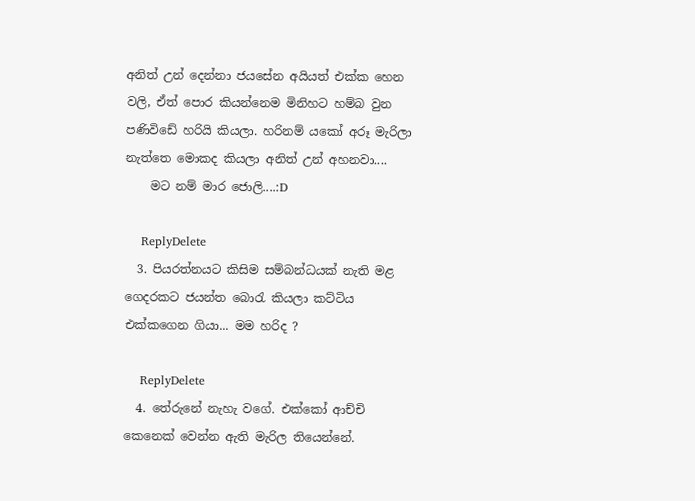අනිත් උන් දෙන්නා ජයසේන අයියත් එක්ක හෙන වලි, ඒත් පොර කියන්නෙම මිනිහට හම්බ වුන පණිවිඩේ හරියි කියලා. හරිනම් යකෝ අරූ මැරිලා නැත්තෙ මොකද කියලා අනිත් උන් අහනවා....
    මට නම් මාර ජොලි....:D

    ReplyDelete
  3. පියරත්නයට කිසිම සම්බන්ධයක් නැති මළ ගෙදරකට ජයන්ත බොරැ කියලා කට්ටිය එක්කගෙන ගියා... මම හරිද ?

    ReplyDelete
  4. තේරුනේ නැහැ වගේ. එක්කෝ ආච්චි කෙනෙක් වෙන්න ඇති මැරිල තියෙන්නේ.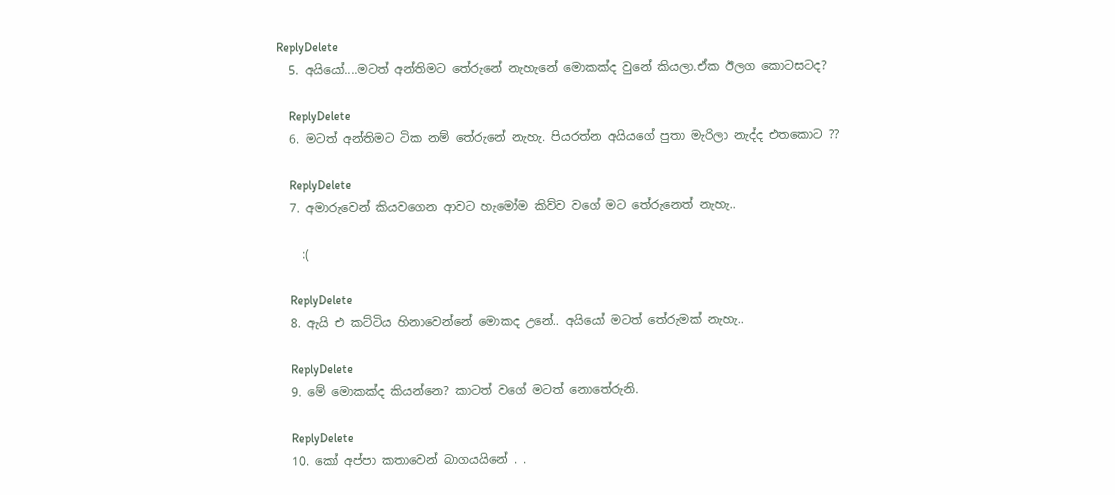ReplyDelete
  5. අයියෝ....මටත් අන්තිමට තේරුනේ නැහැනේ මොකක්ද වුනේ කියලා.ඒක ඊලග කොටසටද?

    ReplyDelete
  6. මටත් අන්තිමට ටික නම් තේරුනේ නැහැ. පියරත්න අයියගේ පුතා මැරිලා නැද්ද එතකොට ??

    ReplyDelete
  7. අමාරුවෙන් කියවගෙන ආවට හැ‍මෝම කිව්ව වගේ මට තේරුනෙත් නැහැ..

    :(

    ReplyDelete
  8. ඇයි එ කට්ටිය හිනාවෙන්නේ මොකද උනේ.. අයියෝ මටත් තේරුමක් නැහැ..

    ReplyDelete
  9. මේ මොකක්ද කියන්නෙ? කාටත් වගේ මටත් නොතේරුනි.

    ReplyDelete
  10. කෝ අප්පා කතාවෙන් බාගයයිනේ . .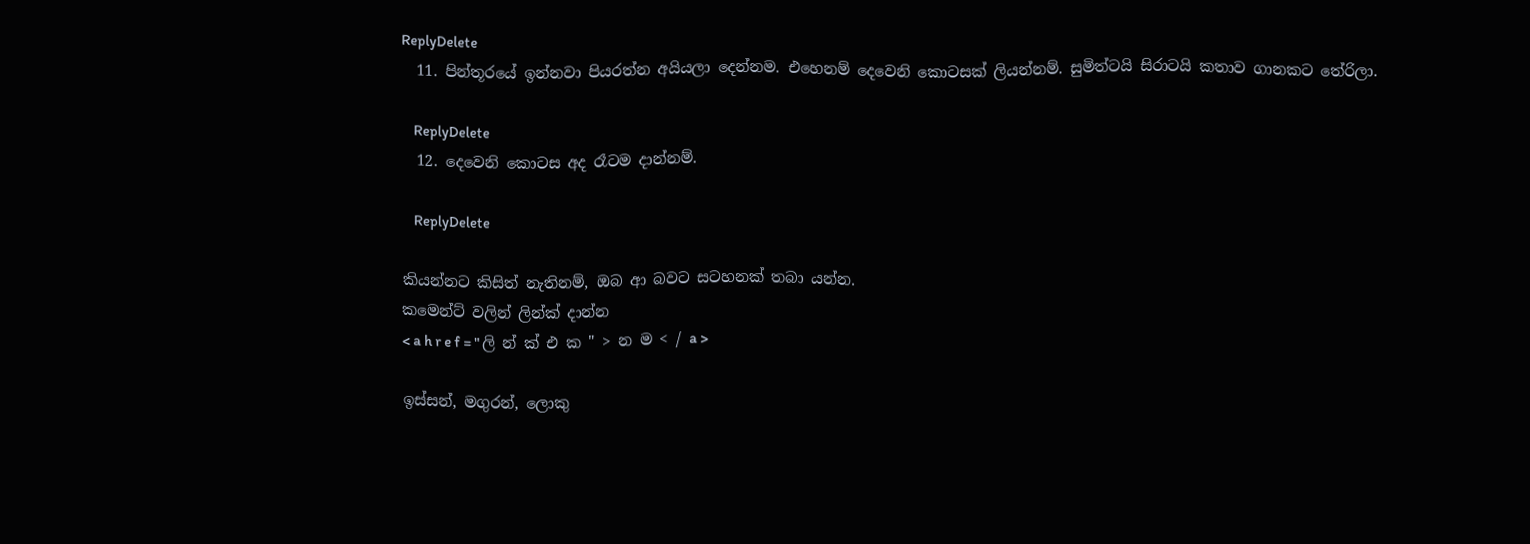ReplyDelete
  11. පින්තූරයේ ඉන්නවා පියරත්න අයියලා දෙන්නම. එහෙනම් දෙවෙනි කොටසක් ලියන්නම්. සුමිත්ටයි සිරාටයි කතාව ගානකට තේරිලා.

    ReplyDelete
  12. දෙවෙනි කොටස අද රෑටම දාන්නම්.

    ReplyDelete

කියන්නට කිසිත් නැතිනම්, ඔබ ආ බවට සටහනක් තබා යන්න.
කමෙන්ට් වලින් ලින්ක් දාන්න
< a h r e f = " ලි න් ක් එ ක " > න ම < / a >

ඉස්සන්, මගුරන්, ලොකු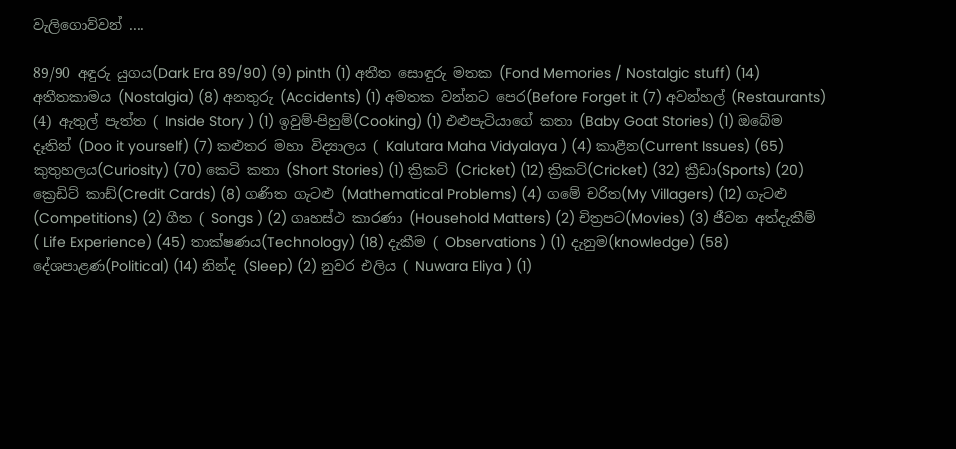වැලිගොව්වන් ....

89/90 අඳුරු යුගය(Dark Era 89/90) (9) pinth (1) අතීත සොඳුරු මතක (Fond Memories / Nostalgic stuff) (14) අතීතකාමය (Nostalgia) (8) අනතුරු (Accidents) (1) අමතක වන්නට පෙර(Before Forget it (7) අවන්හල් (Restaurants) (4) ඇතුල් පැත්ත ( Inside Story ) (1) ඉවුම්-පිහුම්(Cooking) (1) එළුපැටියාගේ කතා (Baby Goat Stories) (1) ඔබේම දෑතින් (Doo it yourself) (7) කළුතර මහා විද්‍යාලය ( Kalutara Maha Vidyalaya ) (4) කාළීන(Current Issues) (65) කුතුහලය(Curiosity) (70) කෙටි කතා (Short Stories) (1) ක්‍රිකට් (Cricket) (12) ක්‍රිකට්(Cricket) (32) ක්‍රීඩා(Sports) (20) ක්‍රෙඩිට් කාඩ්(Credit Cards) (8) ගණිත ගැටළු (Mathematical Problems) (4) ගමේ චරිත(My Villagers) (12) ගැටළු (Competitions) (2) ගීත ( Songs ) (2) ගෘහස්ථ කාරණා (Household Matters) (2) චිත්‍රපට(Movies) (3) ජීවන අත්දැකීම් ( Life Experience) (45) තාක්ෂණය(Technology) (18) දැකීම ( Observations ) (1) දැනුම(knowledge) (58) දේශපාළණ(Political) (14) නින්ද (Sleep) (2) නුවර එලිය ( Nuwara Eliya ) (1)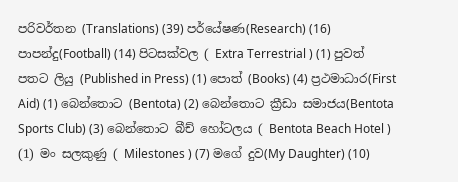පරිවර්තන (Translations) (39) පර්යේෂණ(Research) (16) පාපන්දු(Football) (14) පිටසක්වල ( Extra Terrestrial ) (1) පුවත් පතට ලියු (Published in Press) (1) පොත් (Books) (4) ප්‍රථමාධාර(First Aid) (1) බෙන්තොට (Bentota) (2) බෙන්තොට ක්‍රීඩා සමාජය(Bentota Sports Club) (3) බෙන්තොට බීච් හෝටලය ( Bentota Beach Hotel ) (1) මං සලකුණු ( Milestones ) (7) මගේ දුව(My Daughter) (10)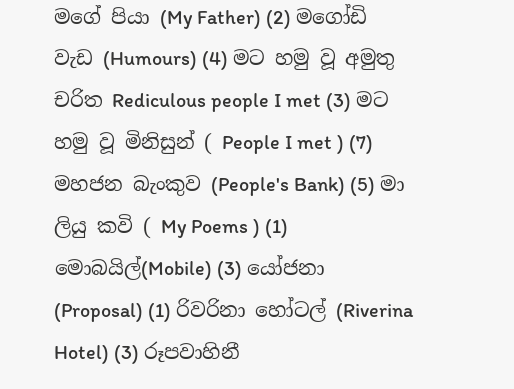මගේ පියා (My Father) (2) මගෝඩි වැඩ (Humours) (4) මට හමු වූ අමුතු චරිත Rediculous people I met (3) මට හමු වූ මිනිසුන් ( People I met ) (7) මහජන බැංකුව (People's Bank) (5) මා ලියු කවි ( My Poems ) (1) මොබයිල්(Mobile) (3) යෝජනා (Proposal) (1) රිවරිනා හෝටල් (Riverina Hotel) (3) රූපවාහිනී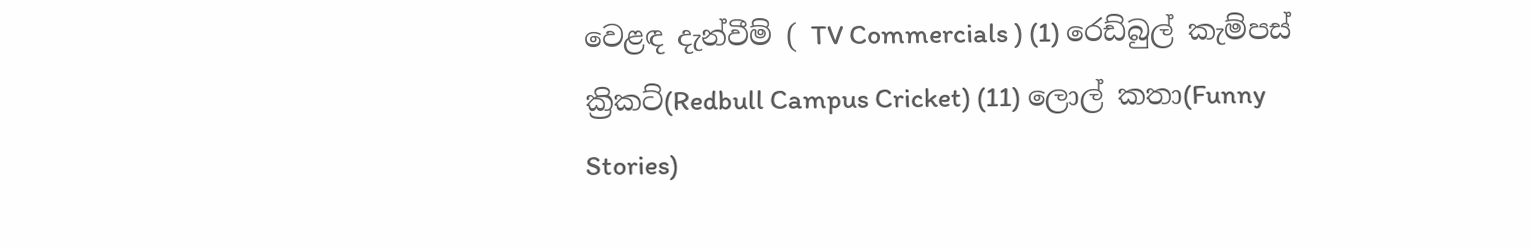වෙළඳ දැන්වීම් ( TV Commercials ) (1) රෙඩ්බුල් කැම්පස් ක්‍රිකට්(Redbull Campus Cricket) (11) ලොල් කතා(Funny Stories)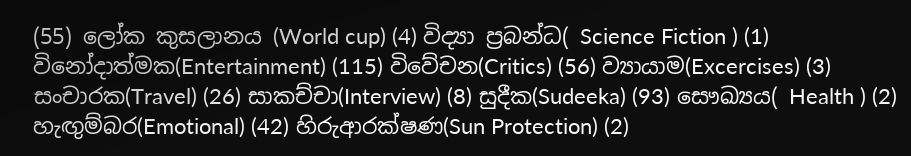(55) ලෝක කුසලානය (World cup) (4) විද්‍යා ප්‍රබන්ධ( Science Fiction ) (1) විනෝදාත්මක(Entertainment) (115) විවේචන(Critics) (56) ව්‍යායාම(Excercises) (3) සංචාරක(Travel) (26) සාකච්චා(Interview) (8) සුදීක(Sudeeka) (93) සෞඛ්‍යය( Health ) (2) හැඟුම්බර(Emotional) (42) හිරුආරක්ෂණ(Sun Protection) (2)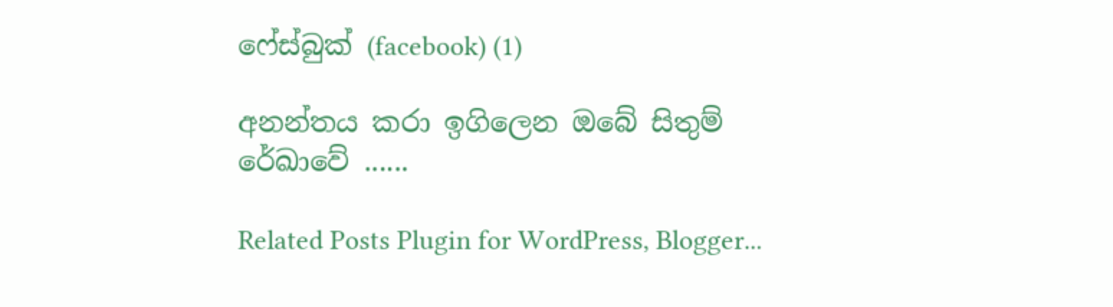ෆේස්බුක් (facebook) (1)

අනන්තය කරා ඉගිලෙන ඔබේ සිතුම් රේඛාවේ ......

Related Posts Plugin for WordPress, Blogger...